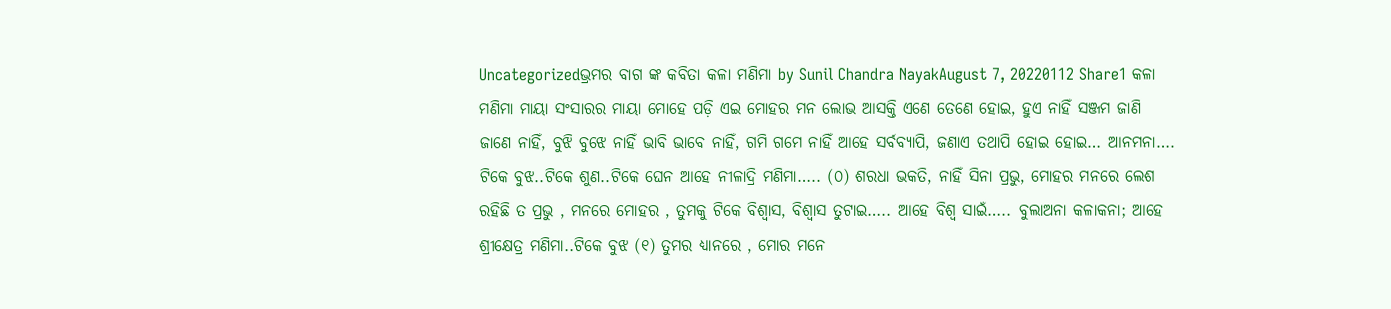Uncategorizedଭ୍ରମର ବାଗ ଙ୍କ କବିତା କଳା ମଣିମା by Sunil Chandra NayakAugust 7, 20220112 Share1 କଳା ମଣିମା ମାୟା ସଂସାରର ମାୟା ମୋହେ ପଡ଼ି ଏଇ ମୋହର ମନ ଲୋଭ ଆସକ୍ତି ଏଣେ ତେଣେ ହୋଇ, ହୁଏ ନାହିଁ ସଞ୍ଜମ ଜାଣି ଜାଣେ ନାହିଁ, ବୁଝି ବୁଝେ ନାହିଁ ଭାବି ଭାବେ ନାହିଁ, ଗମି ଗମେ ନାହିଁ ଆହେ ସର୍ବବ୍ୟାପି, ଜଣାଏ ତଥାପି ହୋଇ ହୋଇ… ଆନମନା…. ଟିକେ ବୁଝ..ଟିକେ ଶୁଣ..ଟିକେ ଘେନ ଆହେ ନୀଳାଦ୍ରି ମଣିମା….. (୦) ଶରଧା ଭକତି, ନାହିଁ ସିନା ପ୍ରଭୁ, ମୋହର ମନରେ ଲେଶ ରହିଛି ତ ପ୍ରଭୁ , ମନରେ ମୋହର , ତୁମକୁ ଟିକେ ବିଶ୍ୱାସ, ବିଶ୍ୱାସ ତୁଟାଇ….. ଆହେ ବିଶ୍ଵ ସାଇଁ….. ବୁଲାଅନା କଳାକନା; ଆହେ ଶ୍ରୀକ୍ଷେତ୍ର ମଣିମା..ଟିକେ ବୁଝ (୧) ତୁମର ଧ୍ୟାନରେ , ମୋର ମନେ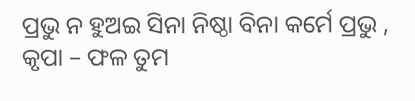ପ୍ରଭୁ ନ ହୁଅଇ ସିନା ନିଷ୍ଠା ବିନା କର୍ମେ ପ୍ରଭୁ , କୃପା – ଫଳ ତୁମ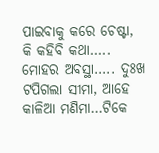ପାଇବାକୁ କରେ ଚେଷ୍ଟା, କି କହିବି କଥା….. ମୋହର ଅବସ୍ଥା….. ଦୁଃଖ ଟପିଗଲା ସୀମା, ଆହେ କାଳିଆ ମଣିମା…ଟିକେ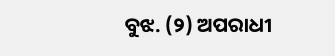ବୁଝ. (୨) ଅପରାଧୀ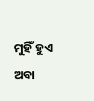ମୁହିଁ ହୁଏ ଅବା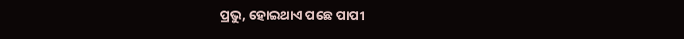ପ୍ରଭୁ, ହୋଇଥାଏ ପଛେ ପାପୀ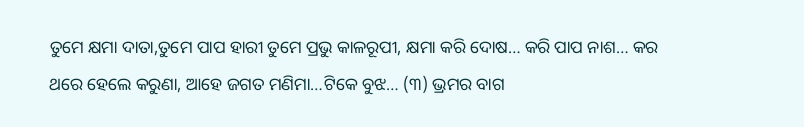ତୁମେ କ୍ଷମା ଦାତା,ତୁମେ ପାପ ହାରୀ ତୁମେ ପ୍ରଭୁ କାଳରୂପୀ, କ୍ଷମା କରି ଦୋଷ… କରି ପାପ ନାଶ… କର ଥରେ ହେଲେ କରୁଣା, ଆହେ ଜଗତ ମଣିମା…ଟିକେ ବୁଝ… (୩) ଭ୍ରମର ବାଗ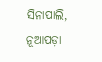ସିନାପାଲି, ନୂଆପଡ଼ା